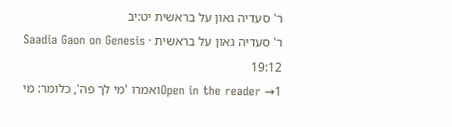ר' סעדיה גאון על בראשית יט:יב
ר' סעדיה גאון על בראשית · Saadia Gaon on Genesis 19:12
Open in the reader →1ואמרו 'מי לך פה', כלומר: מי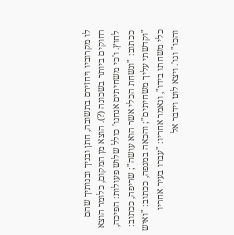לו מקרוביו ויחזירם בתשובה, חתן ובניך ובנותיך שהם רחוקים ביותר בשכונה (?). הוצא מן המקום, כלומר הוצא לחוץ. ו'כי משחיתים אנחנו' כולל שלוש פעולות: הפיכה, ככתוב: "ונשחת הכלי אשר הוא עושה"; שריפה, ככתוב: "וקדשתי עליך משחיתים"; והכאה במגפה, ככתוב: "ואיש כלי משחתו בידו", ונאמר אחריו: "עברו בעיר אחריו והכו" וגו'. ויצא לוט וידבר אל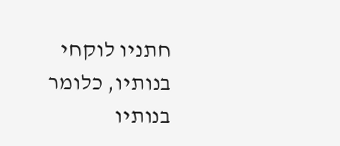חתניו לוקחי בנותיו, כלומר בנותיו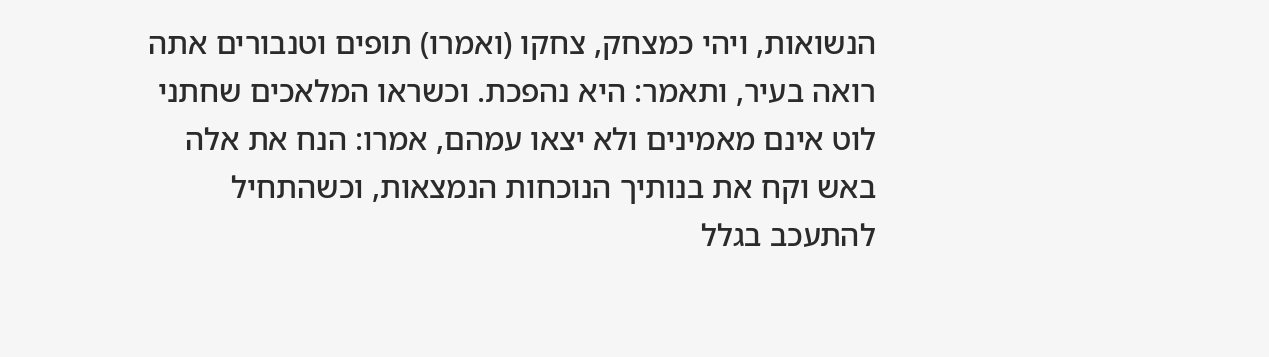הנשואות, ויהי כמצחק, צחקו (ואמרו) תופים וטנבורים אתה רואה בעיר, ותאמר: היא נהפכת. וכשראו המלאכים שחתני לוט אינם מאמינים ולא יצאו עמהם, אמרו: הנח את אלה באש וקח את בנותיך הנוכחות הנמצאות, וכשהתחיל להתעכב בגלל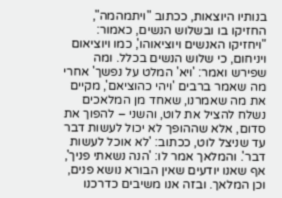בנותיו היוצאות, ככתוב "ויתמהמה", החזיקו בו ובשלוש הנשים, כאמור: "ויחזיקו האנשים ויוציאוהו', כמו ויוציאום ויניחום, כי שלוש הנשים בכלל. ומה שפירש ואמר: 'ויא' המלט על נפשך' אחרי מה שאמר ברבים 'ויהי כהוציאם', מקיים את מה שאמרנו, שאחד מן המלאכים נשלח להציל את לוט, והשני – להפוך את סדום, אלא שההופך לא יכול לעשות דבר עד שניצל לוט, ככתוב: 'לא אוכל לעשות דבר'. והמלאך אמר לו: 'הנה נשאתי פניך', אף שאנו יודעים שאין הבורא נושא פנים, וכן המלאך. ובזה אנו משיבים כדרכנו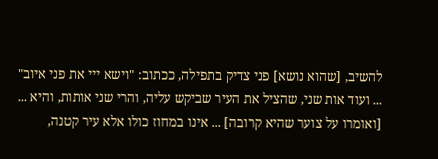להשיב, [שהוא נושא] פני צדיק בתפילה, ככתוב: "וישא ייי את פני איוב" ... ועוד אות שני, שהציל את העיר שביקש עליה, והרי שני אותות, והיא ... [ואומרו על צוער שהיא קרובה] ... אינו במחוז כולו אלא עיר קטנה,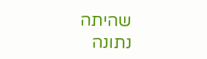שהיתה נתונה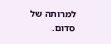למרותה של סדום.